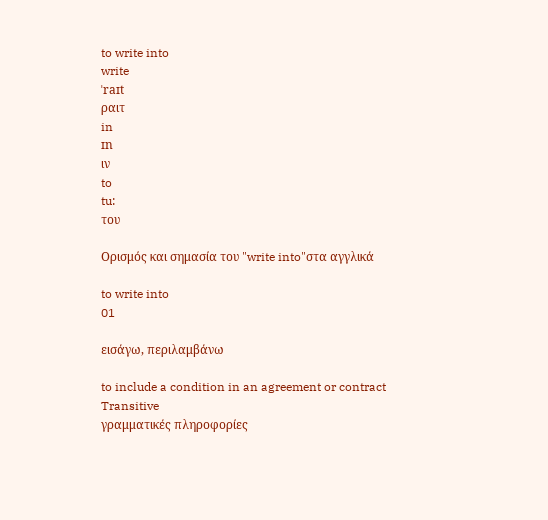to write into
write
ˈraɪt
ραιτ
in
ɪn
ιν
to
tu:
του

Ορισμός και σημασία του "write into"στα αγγλικά

to write into
01

εισάγω, περιλαμβάνω

to include a condition in an agreement or contract
Transitive
γραμματικές πληροφορίες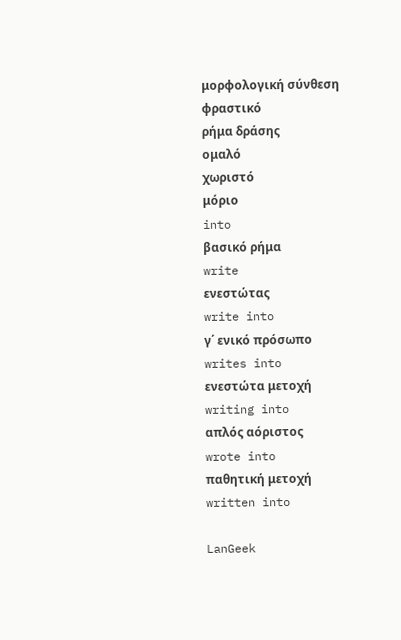μορφολογική σύνθεση
φραστικό
ρήμα δράσης
ομαλό
χωριστό
μόριο
into
βασικό ρήμα
write
ενεστώτας
write into
γ΄ ενικό πρόσωπο
writes into
ενεστώτα μετοχή
writing into
απλός αόριστος
wrote into
παθητική μετοχή
written into

LanGeek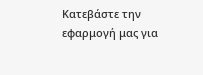Κατεβάστε την εφαρμογή μας για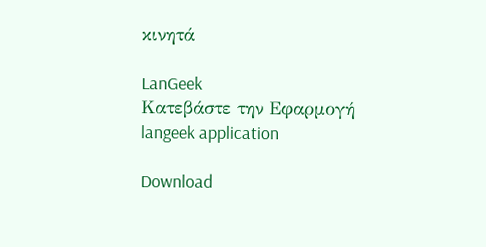κινητά

LanGeek
Κατεβάστε την Εφαρμογή
langeek application

Download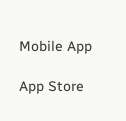Mobile App

App Store